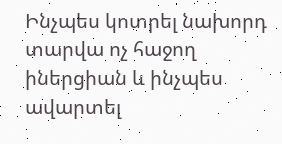Ինչպես կոտրել նախորդ տարվա ոչ հաջող իներցիան և ինչպես ավարտել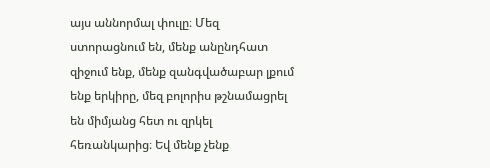այս աննորմալ փուլը։ Մեզ ստորացնում են, մենք անընդհատ զիջում ենք, մենք զանգվածաբար լքում ենք երկիրը, մեզ բոլորիս թշնամացրել են միմյանց հետ ու զրկել հեռանկարից։ Եվ մենք չենք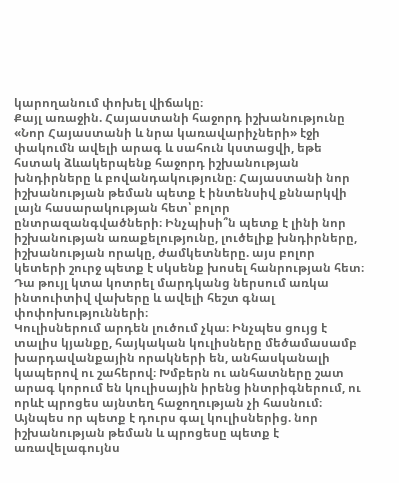կարողանում փոխել վիճակը։
Քայլ առաջին. Հայաստանի հաջորդ իշխանությունը
«Նոր Հայաստանի և նրա կառավարիչների» էջի փակումն ավելի արագ և սահուն կստացվի, եթե հստակ ձևակերպենք հաջորդ իշխանության խնդիրները և բովանդակությունը։ Հայաստանի նոր իշխանության թեման պետք է ինտենսիվ քննարկվի լայն հասարակության հետ՝ բոլոր ընտրազանգվածների։ Ինչպիսի՞ն պետք է լինի նոր իշխանության առաքելությունը, լուծելիք խնդիրները, իշխանության որակը, ժամկետները. այս բոլոր կետերի շուրջ պետք է սկսենք խոսել հանրության հետ։ Դա թույլ կտա կոտրել մարդկանց ներսում առկա ինտուիտիվ վախերը և ավելի հեշտ գնալ փոփոխությունների։
Կուլիսներում արդեն լուծում չկա։ Ինչպես ցույց է տալիս կյանքը, հայկական կուլիսները մեծամասամբ խարդավանքային որակների են, անհասկանալի կապերով ու շահերով։ Խմբերն ու անհատները շատ արագ կորում են կուլիսային իրենց ինտրիգներում, ու որևէ պրոցես այնտեղ հաջողության չի հասնում։ Այնպես որ պետք է դուրս գալ կուլիսներից. նոր իշխանության թեման և պրոցեսը պետք է առավելագույնս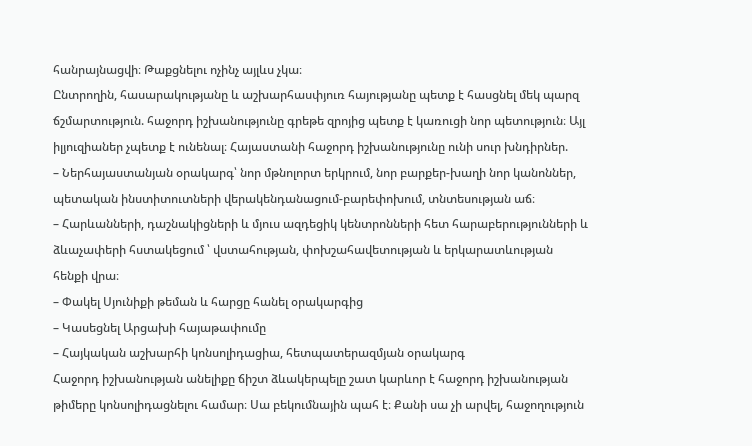հանրայնացվի։ Թաքցնելու ոչինչ այլևս չկա։
Ընտրողին, հասարակությանը և աշխարհասփյուռ հայությանը պետք է հասցնել մեկ պարզ ճշմարտություն. հաջորդ իշխանությունը գրեթե զրոյից պետք է կառուցի նոր պետություն։ Այլ իլյուզիաներ չպետք է ունենալ։ Հայաստանի հաջորդ իշխանությունը ունի սուր խնդիրներ.
– Ներհայաստանյան օրակարգ՝ նոր մթնոլորտ երկրում, նոր բարքեր-խաղի նոր կանոններ, պետական ինստիտուտների վերակենդանացում-բարեփոխում, տնտեսության աճ։
– Հարևանների, դաշնակիցների և մյուս ազդեցիկ կենտրոնների հետ հարաբերությունների և ձևաչափերի հստակեցում ՝ վստահության, փոխշահավետության և երկարատևության հենքի վրա։
– Փակել Սյունիքի թեման և հարցը հանել օրակարգից
– Կասեցնել Արցախի հայաթափումը
– Հայկական աշխարհի կոնսոլիդացիա, հետպատերազմյան օրակարգ
Հաջորդ իշխանության անելիքը ճիշտ ձևակերպելը շատ կարևոր է հաջորդ իշխանության թիմերը կոնսոլիդացնելու համար։ Սա բեկումնային պահ է։ Քանի սա չի արվել, հաջողություն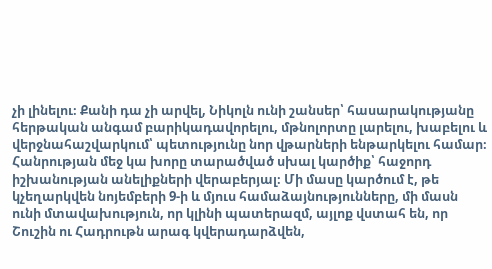չի լինելու։ Քանի դա չի արվել, Նիկոլն ունի շանսեր՝ հասարակությանը հերթական անգամ բարիկադավորելու, մթնոլորտը լարելու, խաբելու և վերջնահաշվարկում՝ պետությունը նոր վթարների ենթարկելու համար։
Հանրության մեջ կա խորը տարածված սխալ կարծիք՝ հաջորդ իշխանության անելիքների վերաբերյալ։ Մի մասը կարծում է, թե կչեղարկվեն նոյեմբերի 9-ի և մյուս համաձայնությունները, մի մասն ունի մտավախություն, որ կլինի պատերազմ, այլոք վստահ են, որ Շուշին ու Հադրութն արագ կվերադարձվեն,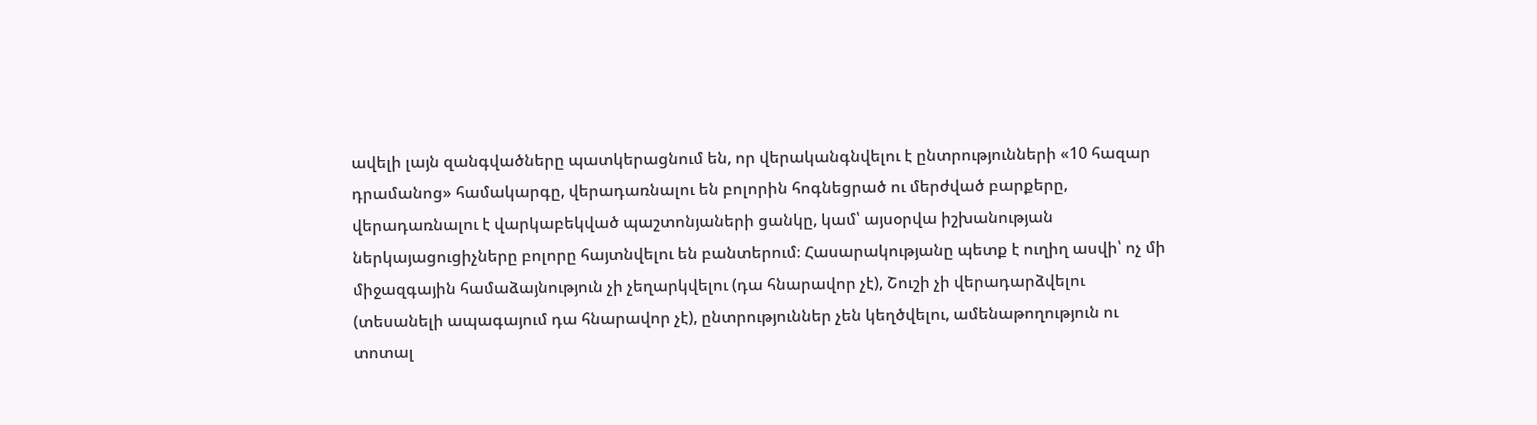ավելի լայն զանգվածները պատկերացնում են, որ վերականգնվելու է ընտրությունների «10 հազար դրամանոց» համակարգը, վերադառնալու են բոլորին հոգնեցրած ու մերժված բարքերը, վերադառնալու է վարկաբեկված պաշտոնյաների ցանկը, կամ՝ այսօրվա իշխանության ներկայացուցիչները բոլորը հայտնվելու են բանտերում։ Հասարակությանը պետք է ուղիղ ասվի՝ ոչ մի միջազգային համաձայնություն չի չեղարկվելու (դա հնարավոր չէ), Շուշի չի վերադարձվելու (տեսանելի ապագայում դա հնարավոր չէ), ընտրություններ չեն կեղծվելու, ամենաթողություն ու տոտալ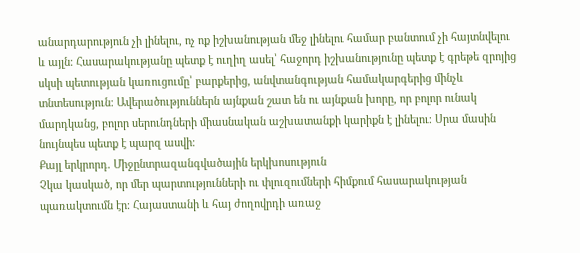անարդարություն չի լինելու, ոչ ոք իշխանության մեջ լինելու համար բանտում չի հայտնվելու և այլն։ Հասարակությանը պետք է ուղիղ ասել՝ հաջորդ իշխանությունը պետք է գրեթե զրոյից սկսի պետության կառուցումը՝ բարքերից, անվտանգության համակարգերից մինչև տնտեսություն։ Ավերածություններն այնքան շատ են ու այնքան խորը, որ բոլոր ունակ մարդկանց, բոլոր սերունդների միասնական աշխատանքի կարիքն է լինելու։ Սրա մասին նույնպես պետք է պարզ ասվի։
Քայլ երկրորդ. Միջընտրազանգվածային երկխոսություն
Չկա կասկած, որ մեր պարտությունների ու փլուզումների հիմքում հասարակության պառակտումն էր։ Հայաստանի և հայ ժողովրդի առաջ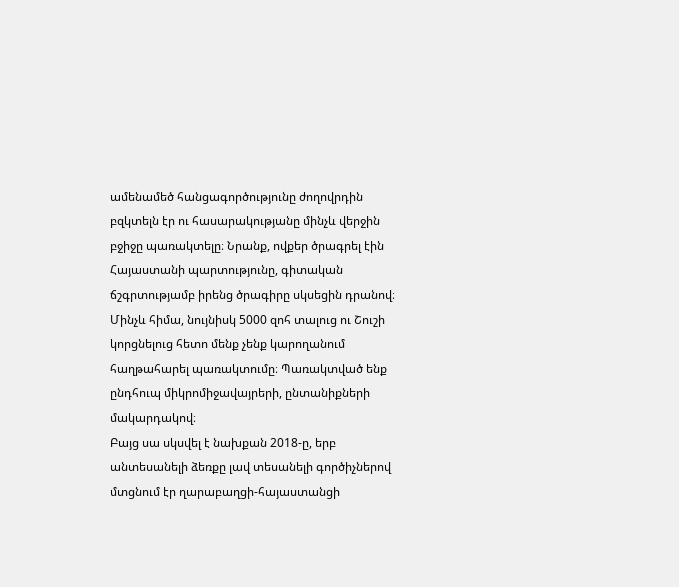ամենամեծ հանցագործությունը ժողովրդին բզկտելն էր ու հասարակությանը մինչև վերջին բջիջը պառակտելը։ Նրանք, ովքեր ծրագրել էին Հայաստանի պարտությունը, գիտական ճշգրտությամբ իրենց ծրագիրը սկսեցին դրանով։
Մինչև հիմա, նույնիսկ 5000 զոհ տալուց ու Շուշի կորցնելուց հետո մենք չենք կարողանում հաղթահարել պառակտումը։ Պառակտված ենք ընդհուպ միկրոմիջավայրերի, ընտանիքների մակարդակով։
Բայց սա սկսվել է նախքան 2018-ը, երբ անտեսանելի ձեռքը լավ տեսանելի գործիչներով մտցնում էր ղարաբաղցի-հայաստանցի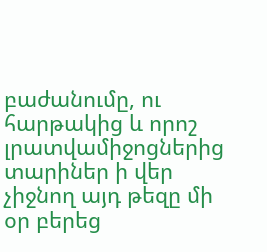բաժանումը, ու հարթակից և որոշ լրատվամիջոցներից տարիներ ի վեր չիջնող այդ թեզը մի օր բերեց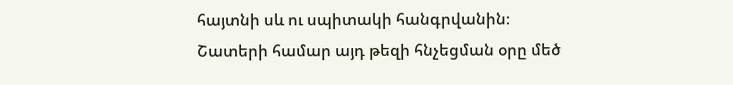հայտնի սև ու սպիտակի հանգրվանին։
Շատերի համար այդ թեզի հնչեցման օրը մեծ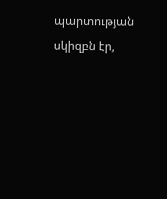պարտության սկիզբն էր,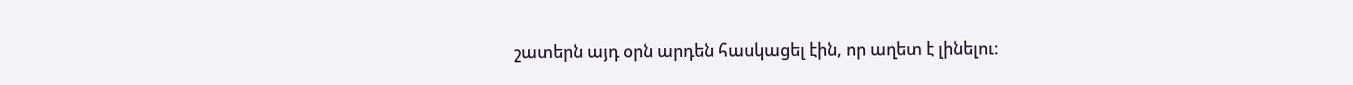շատերն այդ օրն արդեն հասկացել էին, որ աղետ է լինելու։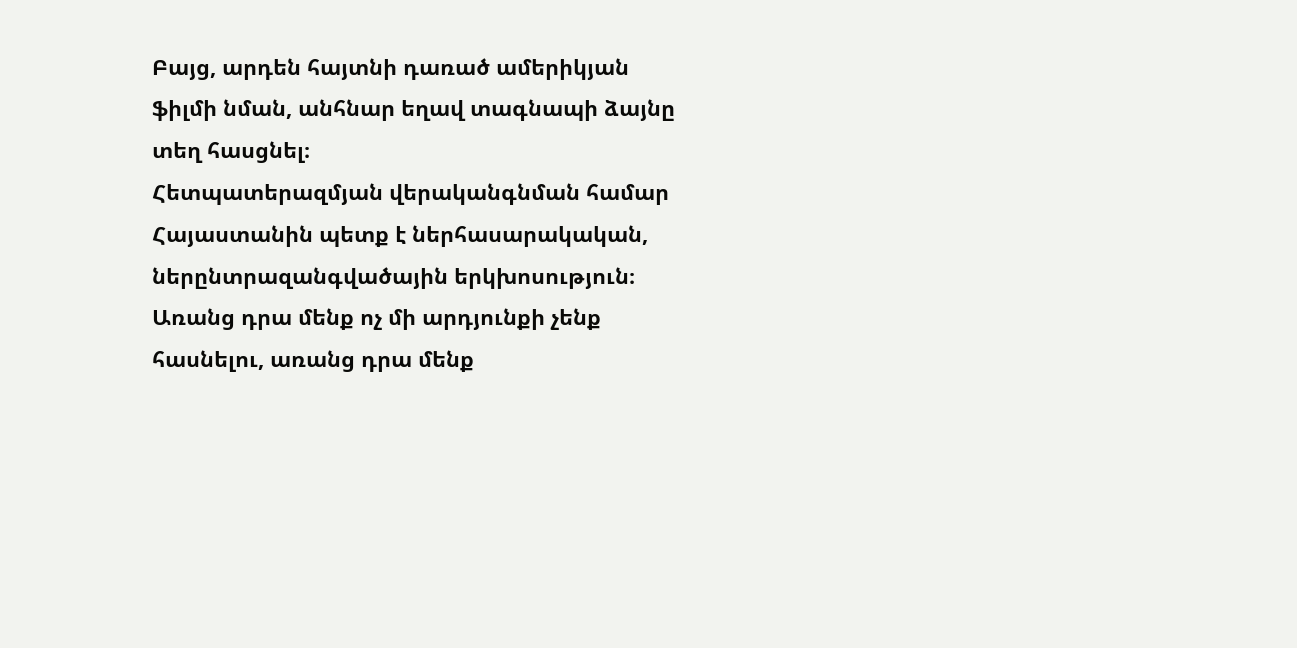Բայց, արդեն հայտնի դառած ամերիկյան ֆիլմի նման, անհնար եղավ տագնապի ձայնը տեղ հասցնել։
Հետպատերազմյան վերականգնման համար Հայաստանին պետք է ներհասարակական, ներընտրազանգվածային երկխոսություն։ Առանց դրա մենք ոչ մի արդյունքի չենք հասնելու, առանց դրա մենք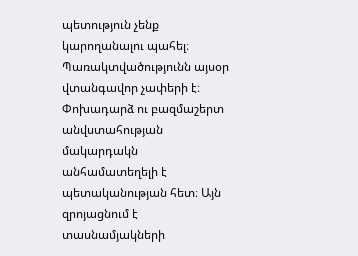պետություն չենք կարողանալու պահել։
Պառակտվածությունն այսօր վտանգավոր չափերի է։ Փոխադարձ ու բազմաշերտ անվստահության մակարդակն անհամատեղելի է պետականության հետ։ Այն զրոյացնում է տասնամյակների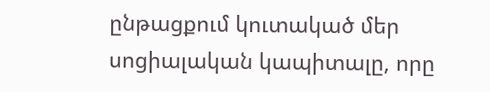ընթացքում կուտակած մեր սոցիալական կապիտալը, որը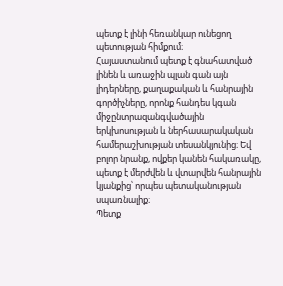պետք է լինի հեռանկար ունեցող պետության հիմքում։
Հայաստանում պետք է գնահատված լինեն և առաջին պլան գան այն լիդերները, քաղաքական և հանրային գործիչները, որոնք հանդես կգան միջընտրազանգվածային երկխոսության և ներհասարակական համերաշխության տեսանկյունից։ Եվ բոլոր նրանք, ովքեր կանեն հակառակը, պետք է մերժվեն և վտարվեն հանրային կյանքից՝ որպես պետականության սպառնալիք։
Պետք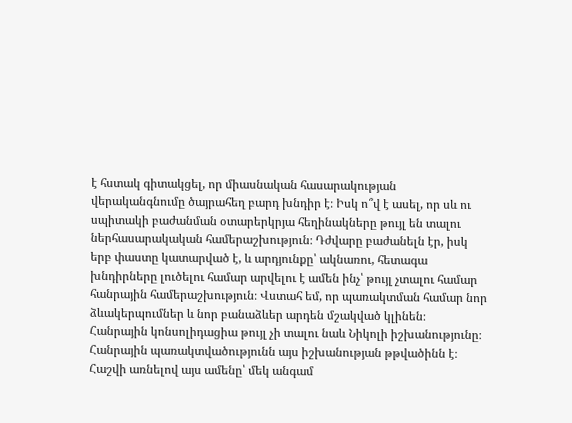է հստակ գիտակցել, որ միասնական հասարակության վերականգնումը ծայրահեղ բարդ խնդիր է։ Իսկ ո՞վ է ասել, որ սև ու սպիտակի բաժանման օտարերկրյա հեղինակները թույլ են տալու ներհասարակական համերաշխություն։ Դժվարը բաժանելն էր, իսկ երբ փաստը կատարված է, և արդյունքը՝ ակնառու, հետագա խնդիրները լուծելու համար արվելու է ամեն ինչ՝ թույլ չտալու համար հանրային համերաշխություն։ Վստահ եմ, որ պառակտման համար նոր ձևակերպումներ և նոր բանաձևեր արդեն մշակված կլինեն։
Հանրային կոնսոլիդացիա թույլ չի տալու նաև Նիկոլի իշխանությունը։ Հանրային պառակտվածությունն այս իշխանության թթվածինն է։
Հաշվի առնելով այս ամենը՝ մեկ անգամ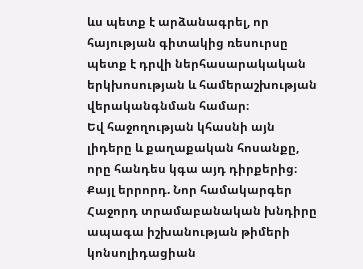ևս պետք է արձանագրել, որ հայության գիտակից ռեսուրսը պետք է դրվի ներհասարակական երկխոսության և համերաշխության վերականգնման համար։
Եվ հաջողության կհասնի այն լիդերը և քաղաքական հոսանքը, որը հանդես կգա այդ դիրքերից։
Քայլ երրորդ. Նոր համակարգեր
Հաջորդ տրամաբանական խնդիրը ապագա իշխանության թիմերի կոնսոլիդացիան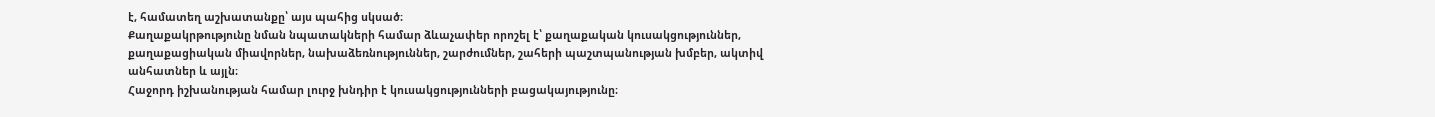է, համատեղ աշխատանքը՝ այս պահից սկսած։
Քաղաքակրթությունը նման նպատակների համար ձևաչափեր որոշել է՝ քաղաքական կուսակցություններ, քաղաքացիական միավորներ, նախաձեռնություններ, շարժումներ, շահերի պաշտպանության խմբեր, ակտիվ անհատներ և այլն։
Հաջորդ իշխանության համար լուրջ խնդիր է կուսակցությունների բացակայությունը։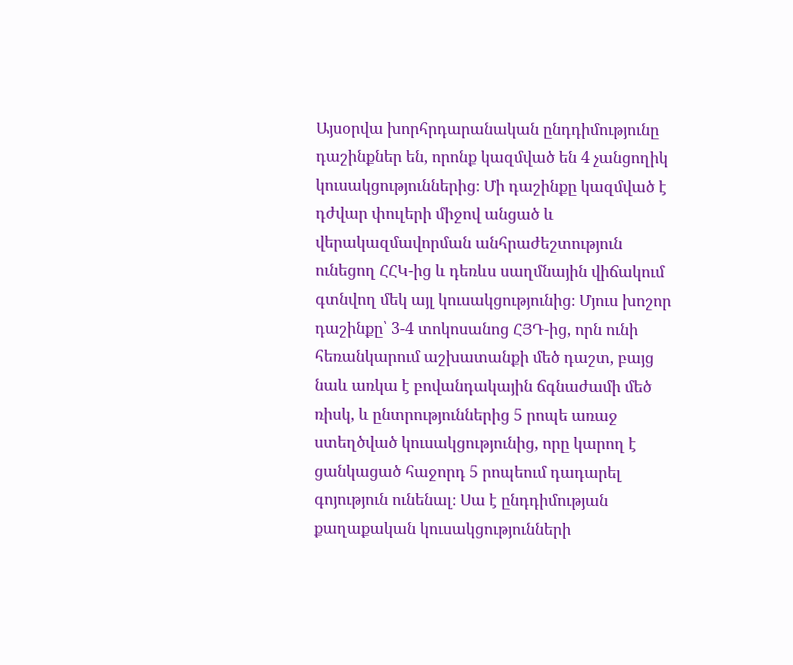Այսօրվա խորհրդարանական ընդդիմությունը դաշինքներ են, որոնք կազմված են 4 չանցողիկ կուսակցություններից։ Մի դաշինքը կազմված է դժվար փուլերի միջով անցած և վերակազմավորման անհրաժեշտություն ունեցող ՀՀԿ-ից և դեռևս սաղմնային վիճակում գտնվող մեկ այլ կուսակցությունից։ Մյուս խոշոր դաշինքը՝ 3-4 տոկոսանոց ՀՅԴ-ից, որն ունի հեռանկարում աշխատանքի մեծ դաշտ, բայց նաև առկա է բովանդակային ճգնաժամի մեծ ռիսկ, և ընտրություններից 5 րոպե առաջ ստեղծված կուսակցությունից, որը կարող է ցանկացած հաջորդ 5 րոպեում դադարել գոյություն ունենալ։ Սա է ընդդիմության քաղաքական կուսակցությունների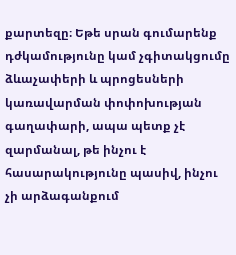քարտեզը։ Եթե սրան գումարենք դժկամությունը կամ չգիտակցումը ձևաչափերի և պրոցեսների կառավարման փոփոխության գաղափարի, ապա պետք չէ զարմանալ, թե ինչու է հասարակությունը պասիվ, ինչու չի արձագանքում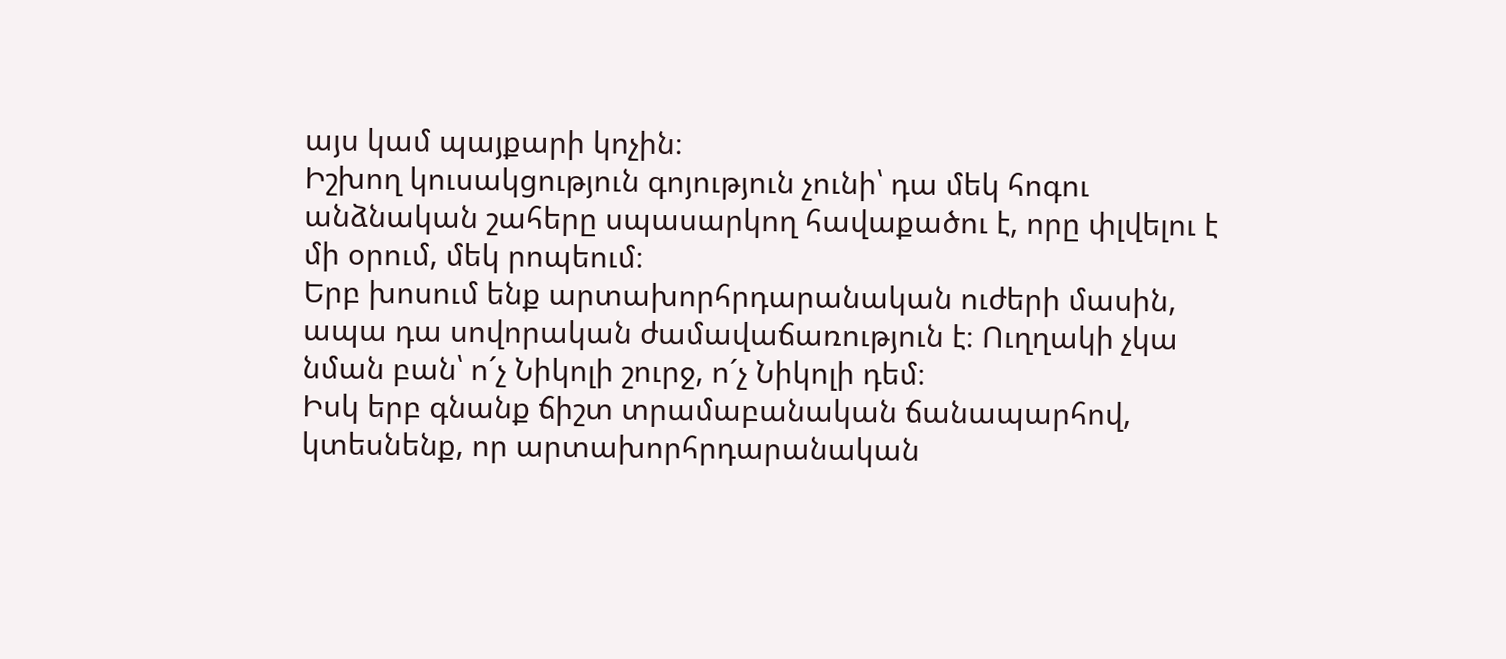այս կամ պայքարի կոչին։
Իշխող կուսակցություն գոյություն չունի՝ դա մեկ հոգու անձնական շահերը սպասարկող հավաքածու է, որը փլվելու է մի օրում, մեկ րոպեում։
Երբ խոսում ենք արտախորհրդարանական ուժերի մասին, ապա դա սովորական ժամավաճառություն է։ Ուղղակի չկա նման բան՝ ո´չ Նիկոլի շուրջ, ո´չ Նիկոլի դեմ։
Իսկ երբ գնանք ճիշտ տրամաբանական ճանապարհով, կտեսնենք, որ արտախորհրդարանական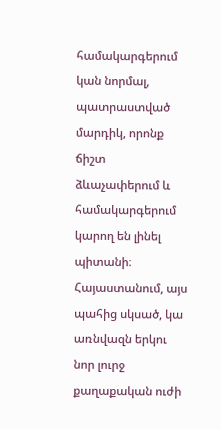համակարգերում կան նորմալ, պատրաստված մարդիկ, որոնք ճիշտ ձևաչափերում և համակարգերում կարող են լինել պիտանի։ Հայաստանում, այս պահից սկսած, կա առնվազն երկու նոր լուրջ քաղաքական ուժի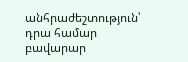անհրաժեշտություն՝ դրա համար բավարար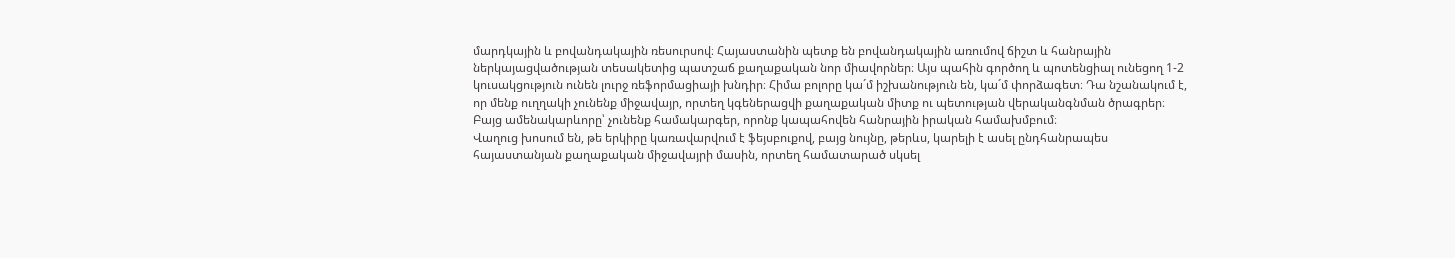մարդկային և բովանդակային ռեսուրսով։ Հայաստանին պետք են բովանդակային առումով ճիշտ և հանրային ներկայացվածության տեսակետից պատշաճ քաղաքական նոր միավորներ։ Այս պահին գործող և պոտենցիալ ունեցող 1-2 կուսակցություն ունեն լուրջ ռեֆորմացիայի խնդիր։ Հիմա բոլորը կա´մ իշխանություն են, կա´մ փորձագետ։ Դա նշանակում է, որ մենք ուղղակի չունենք միջավայր, որտեղ կգեներացվի քաղաքական միտք ու պետության վերականգնման ծրագրեր։ Բայց ամենակարևորը՝ չունենք համակարգեր, որոնք կապահովեն հանրային իրական համախմբում։
Վաղուց խոսում են, թե երկիրը կառավարվում է ֆեյսբուքով, բայց նույնը, թերևս, կարելի է ասել ընդհանրապես հայաստանյան քաղաքական միջավայրի մասին, որտեղ համատարած սկսել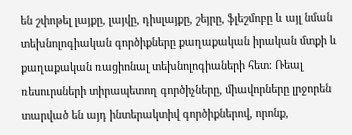են շփոթել լայքը, լայվը, դիսլայքը, շեյրը, ֆլեշմոբը և այլ նման տեխնոլոգիական գործիքները քաղաքական իրական մտքի և քաղաքական ռացիոնալ տեխնոլոգիաների հետ։ Ռեալ ռեսուրսների տիրապետող գործիչները, միավորները լրջորեն տարված են այդ ինտերակտիվ գործիքներով, որոնք,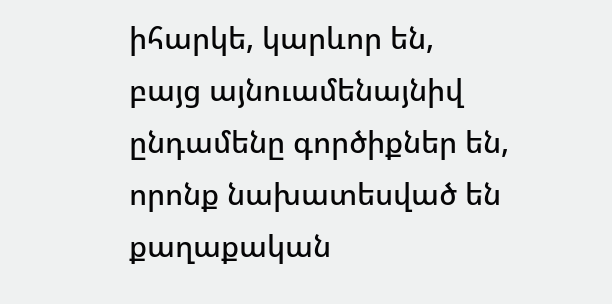իհարկե, կարևոր են, բայց այնուամենայնիվ ընդամենը գործիքներ են, որոնք նախատեսված են քաղաքական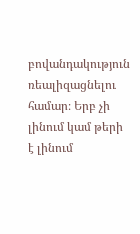բովանդակություն ռեալիզացնելու համար։ Երբ չի լինում կամ թերի է լինում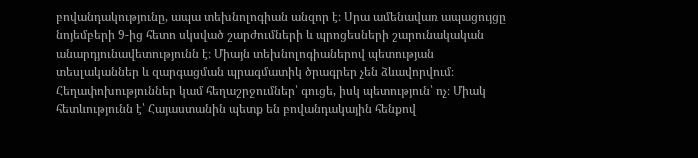բովանդակությունը, ապա տեխնոլոգիան անզոր է։ Սրա ամենավառ ապացույցը նոյեմբերի 9-ից հետո սկսված շարժումների և պրոցեսների շարունակական անարդյունավետությունն է։ Միայն տեխնոլոգիաներով պետության տեսլականներ և զարգացման պրագմատիկ ծրագրեր չեն ձևավորվում։ Հեղափոխություններ կամ հեղաշրջումներ՝ գուցե, իսկ պետություն՝ ոչ։ Միակ հետևությունն է՝ Հայաստանին պետք են բովանդակային հենքով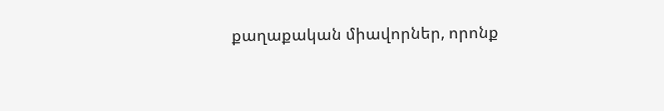քաղաքական միավորներ, որոնք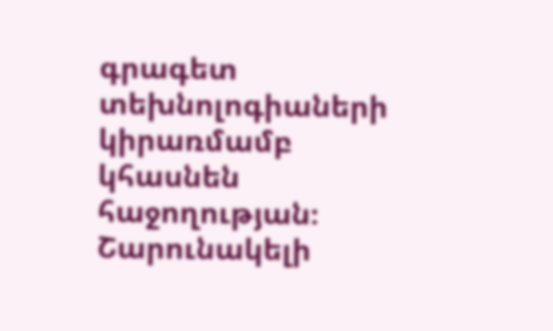գրագետ տեխնոլոգիաների կիրառմամբ կհասնեն հաջողության։
Շարունակելի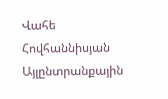Վահե Հովհաննիսյան
Այլընտրանքային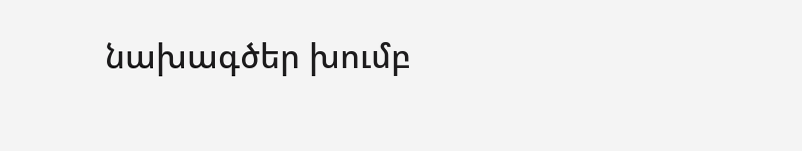նախագծեր խումբ